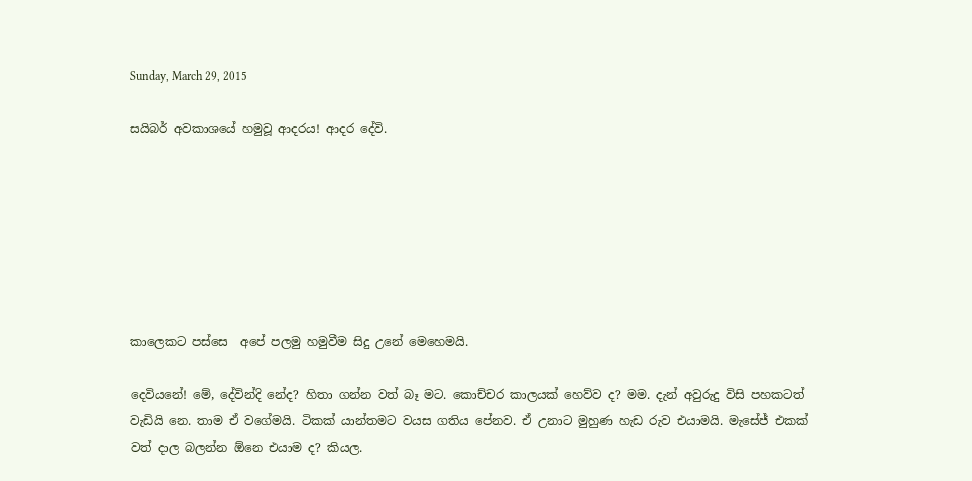Sunday, March 29, 2015

සයිබර් අවකාශයේ හමුවූ ආදරය! ආදර දේවි.







කාලෙකට පස්සෙ  අපේ පලමු හමුවීම සිදු උනේ මෙහෙමයි.

දෙවියනේ! මේ, දේවින්දි නේද? හිතා ගන්න වත් බෑ මට. කොච්චර කාලයක් හෙව්ව ද? මම. දැන් අවුරුදු විසි පහකටත් වැඩියි නෙ. තාම ඒ වගේමයි. ටිකක් යාන්තමට වයස ගතිය පේනව. ඒ උනාට මුහුණ හැඩ රුව එයාමයි. මැසේජ් එකක් වත් දාල බලන්න ඕනෙ එයාම ද? කියල.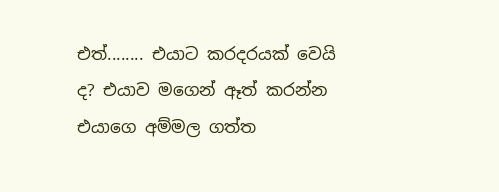එත්........ එයාට කරදරයක් වෙයි ද? එයාව මගෙන් ඈත් කරන්න එයාගෙ අම්මල ගත්ත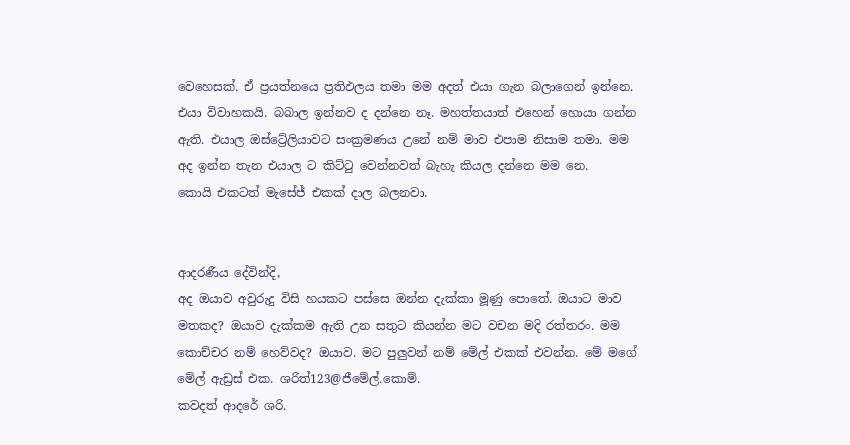වෙහෙසක්. ඒ ප්‍රයත්නයෙ ප්‍රතිඵලය තමා මම අදත් එයා ගැන බලාගෙන් ඉන්නෙ. එයා විවාහකයි. බබාල ඉන්නව ද දන්නෙ නෑ. මහත්තයාත් එහෙන් හොයා ගන්න ඇති. එයාල ඔස්ට්‍රේලියාවට සංක්‍රමණය උනේ නම් මාව එපාම නිසාම තමා. මම අද ඉන්න තැන එයාල ට කිට්ටු වෙන්නවත් බැහැ කියල දන්නෙ මම නෙ.
කොයි එකටත් මැසේජ් එකක් දාල බලනවා.


ආදරණීය දේවින්දි,
අද ඔයාව අවුරුදු විසි හයකට පස්සෙ ඔන්න දැක්කා මූණු පොතේ. ඔයාට මාව මතකද? ඔයාව දැක්කම ඇති උන සතුට කියන්න මට වචන මදි රත්තරං. මම කොච්චර නම් හෙව්වද? ඔයාව. මට පුලුවන් නම් මේල් එකක් එවන්න. මේ මගේ මේල් ඇඩ්‍රස් එක. ශරිත්123@ජීමේල්.කොම්.
කවදත් ආදරේ ශරි.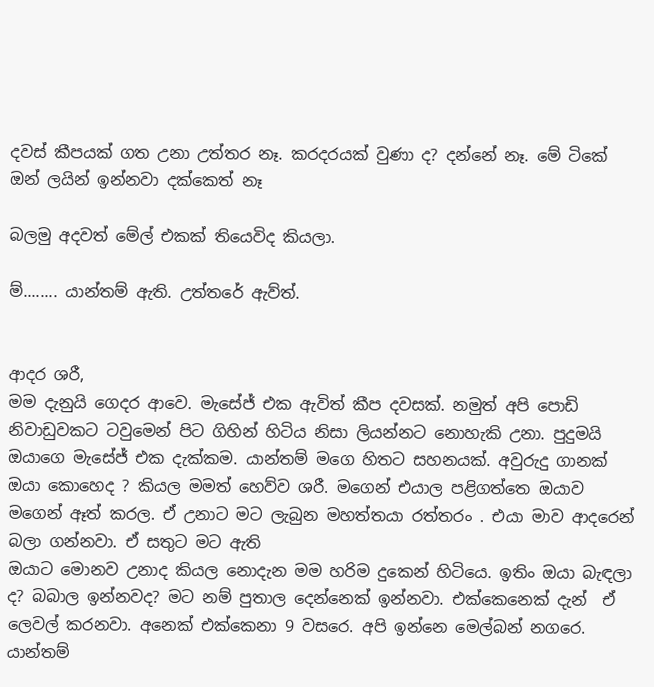දවස් කීපයක් ගත උනා උත්තර නෑ. කරදරයක් වුණා ද? දන්නේ නෑ. මේ ටිකේ ඔන් ලයින් ඉන්නවා දක්කෙත් නෑ

බලමු අදවත් මේල් එකක් තියෙවිද කියලා.

ම්........ යාන්තම් ඇති. උත්තරේ ඇව්ත්.


ආදර ශරී,
මම දැනුයි ගෙදර ආවෙ. මැසේජ් එක ඇවිත් කීප දවසක්. නමුත් අපි පොඩි නිවාඩුවකට ටවුමෙන් පිට ගිහින් හිටිය නිසා ලියන්නට නොහැකි උනා. පුදුමයි ඔයාගෙ මැසේජ් එක දැක්කම. යාන්තම් මගෙ හිතට සහනයක්. අවුරුදු ගානක් ඔයා කොහෙද ? කියල මමත් හෙව්ව ශරී. මගෙන් එයාල පළිගත්තෙ ඔයාව මගෙන් ඈත් කරල. ඒ උනාට මට ලැබුන මහත්තයා රත්තරං . එයා මාව ආදරෙන් බලා ගන්නවා. ඒ සතුට මට ඇති
ඔයාට මොනව උනාද කියල නොදැන මම හරිම දුකෙන් හිටියෙ. ඉතිං ඔයා බැඳලා ද? බබාල ඉන්නවද? මට නම් පුතාල දෙන්නෙක් ඉන්නවා. එක්කෙනෙක් දැන්  ඒ ලෙවල් කරනවා. අනෙක් එක්කෙනා 9 වසරෙ. අපි ඉන්නෙ මෙල්බන් නගරෙ. යාන්තම්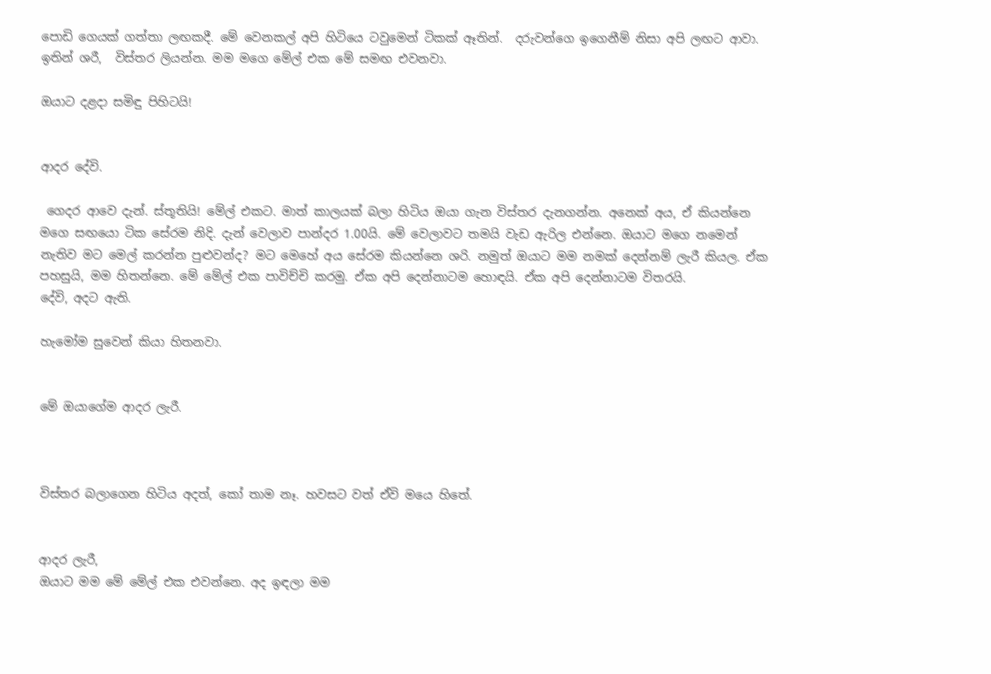පොඩි ගෙයක් ගත්තා ලඟකදී. මේ වෙනකල් අපි හිටියෙ ටවුමෙන් ටිකක් ඈතින්.  දරුවන්ගෙ ඉගෙනීම් නිසා අපි ලඟට ආවා. ඉතින් ශරී,  විස්තර ලියන්න. මම මගෙ මේල් එක මේ සමඟ එවනවා.

ඔයාට දළදා සමිඳු පිහිටයි!


ආදර දේවි.

 ගෙදර ආවෙ දැන්. ස්තූතියි! මේල් එකට. මාත් කාලයක් බලා හිටිය ඔයා ගැන විස්තර දැනගන්න. අනෙක් අය, ඒ කියන්නෙ මගෙ සඟයො ටික සේරම නිදි. දැන් වෙලාව පාන්දර 1.00යි. මේ වෙලාවට තමයි වැඩ ඇරිල එන්නෙ. ඔයාට මගෙ නමෙන් නැතිව මට මෙල් කරන්න පුළුවන්ද? මට මෙහේ අය සේරම කියන්නෙ ශරි. නමුත් ඔයාට මම නමක් දෙන්නම් ලැරී කියල. ඒක පහසුයි, මම හිතන්නෙ. මේ මේල් එක පාවිච්චි කරමු. ඒක අපි දෙන්නාටම හොඳයි. ඒක අපි දෙන්නාටම විතරයි.
දේවි, අදට ඇති.

හැමෝම සුවෙන් කියා හිතනවා.


මේ ඔයාගේම ආදර ලැරී.



විස්තර බලාගෙන හිටිය අදත්, කෝ තාම නෑ. හවසට වත් ඒවි මයෙ හිතේ.


ආදර ලැරී,
ඔයාට මම මේ මේල් එක එවන්නෙ. අද ඉඳලා මම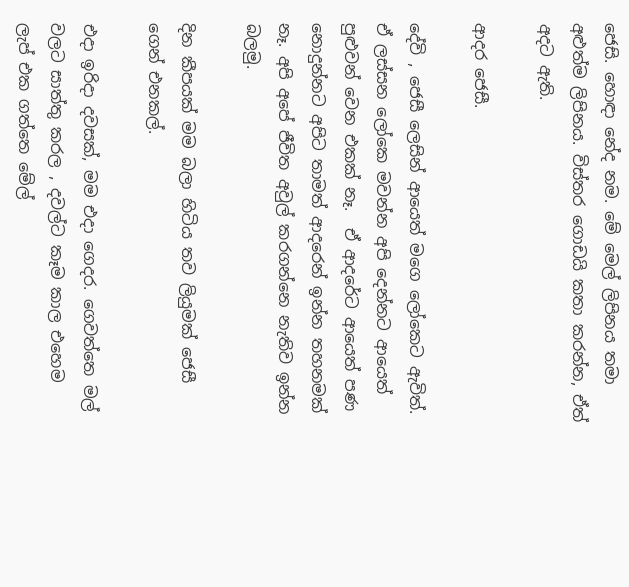ජෙසි. හොඳා නේද නම. මේ මෙල් ලිපිනය තමා අළුත්ම ලිපිනය. විස්තර ගොඩයි කතා කරන්න, ඒත් අදට ඇති.

ආදර ජෙසී.

දේවි , ජෙසී ලෙසින් ආයෙත් මගෙ ලෝකෙට ඇවිත්. ඒ ලස්සන ලෝකෙ මවන්න අපි දෙන්නට ආයෙත් පුළුවන් වෙන එකක් නෑ.  ඒ ආදරේට ආයෙත් පණ නොදුන්නට අපිට තාමත් ආදරෙන් ඉන්න තහනමක් නෑ. අපි අපේ ජීවිත අවුල් කරගන්නෙ නැතිව ඉන්න බලමු.

දින කීපයක් මම බලා හිටිය තව ලියුමක් ජෙසී ගෙන් එනකල්.

එදා ඉරිදා දවසක්, මම එදා ගෙදර. ගෙවත්තෙ මල් වලට සාත්තු කරල , දවල්ට කෑම කාල එහෙම  ලැප් එක ගත්තෙ මේල්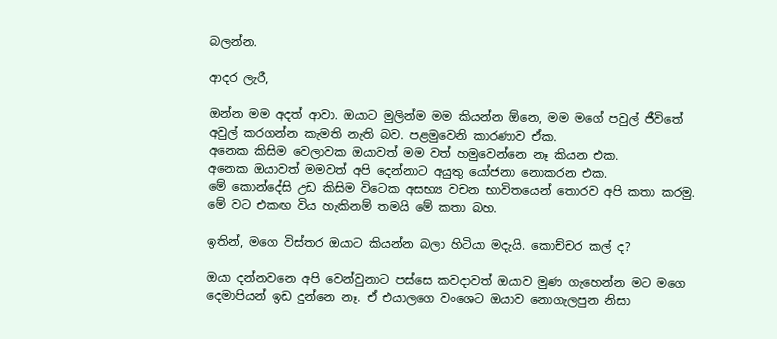බලන්න.

ආදර ලැරී,

ඔන්න මම අදත් ආවා. ඔයාට මුලින්ම මම කියන්න ඕනෙ, මම මගේ පවුල් ජීවිතේ අවුල් කරගන්න කැමති නැති බව. පළමුවෙනි කාරණාව ඒක.
අනෙක කිසිම වෙලාවක ඔයාවත් මම වත් හමුවෙන්නෙ නෑ කියන එක.
අනෙක ඔයාවත් මමවත් අපි දෙන්නාට අයුතු යෝජනා නොකරන එක.
මේ කොන්දේසි උඩ කිසිම විටෙක අසභ්‍ය වචන භාවිතයෙන් තොරව අපි කතා කරමු.  මේ වට එකඟ විය හැකිනම් තමයි මේ කතා බහ.

ඉතින්, මගෙ විස්තර ඔයාට කියන්න බලා හිටියා මදැයි. කොච්චර කල් ද?

ඔයා දන්නවනෙ අපි වෙන්වුනාට පස්සෙ කවදාවත් ඔයාව මුණ ගැහෙන්න මට මගෙ දෙමාපියන් ඉඩ දුන්නෙ නෑ. ඒ එයාලගෙ වංශෙට ඔයාව නොගැලපුන නිසා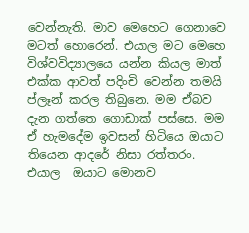වෙන්නැති. මාව මෙහෙට ගෙනාවෙ මටත් හොරෙන්. එයාල මට මෙහෙ විශ්වවිද්‍යාලයෙ යන්න කියල මාත් එක්ක ආවත් පදිංචි වෙන්න තමයි ප්ලෑන් කරල තිබුනෙ. මම ඒබව දැන ගත්තෙ ගොඩාක් පස්සෙ. මම ඒ හැමදේම ඉවසන් හිටියෙ ඔයාට තියෙන ආදරේ නිසා රත්තරං. එයාල  ඔයාට මොනව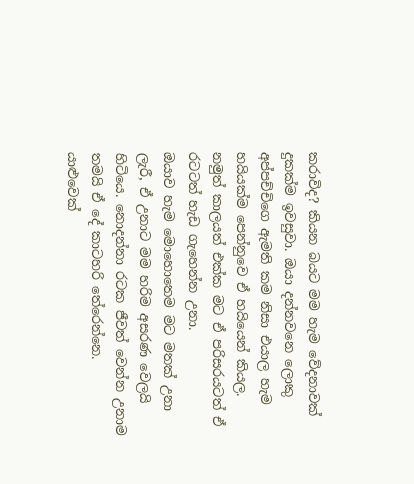කරාවිද? කියන බයට මම හැම වේදනාවක් දුකක්ම ඉවසුවා. ඔයා දන්නවනෙ ලොකු අප්පච්චිගෙ ඇමති කම නිසා එයාල හැම හයියක්ම පෙන්නුවෙ ඒ හයියෙන් කියල.
නමුත් කාලයත් එක්ක මට ඒ පරිසරයටත් ඒ රටටත් හැඩ ගැහෙන්න උනා.
ඔයාව හැම මොහොතෙම මට මතක් උනා ලැරී, ඒ උනාට මම හරිම අසරණ වෙලයි හිටියෙ. නොදන්නා රටක ජීවත් වෙන්න උනාම තමයි ඒ දේ කාටහරි තේරෙන්නෙ.
යාළුවෙක්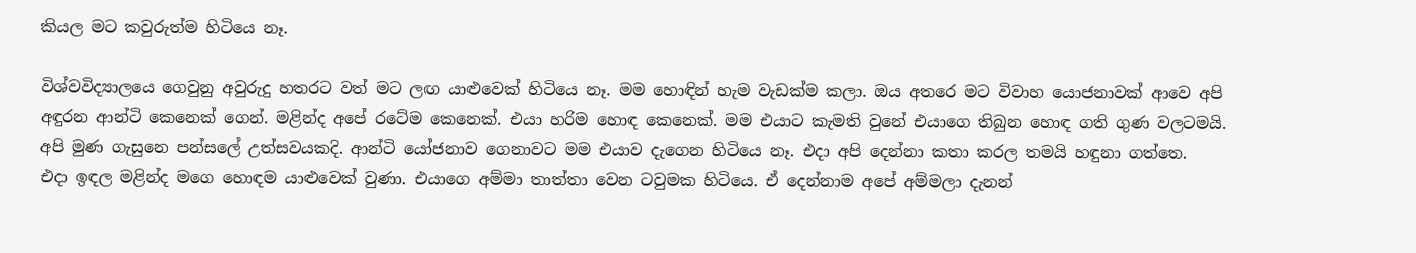කියල මට කවුරුත්ම හිටියෙ නෑ.

විශ්වවිද්‍යාලයෙ ගෙවුනු අවුරුදු හතරට වත් මට ලඟ යාළුවෙක් හිටියෙ නෑ. මම හොඳින් හැම වැඩක්ම කලා. ඔය අතරෙ මට විවාහ යොජනාවක් ආවෙ අපි අඳුරන ආන්ටි කෙනෙක් ගෙන්. මළින්ද අපේ රටේම කෙනෙක්. එයා හරිම හොඳ කෙනෙක්. මම එයාට කැමති වුනේ එයාගෙ තිබුන හොඳ ගති ගුණ වලටමයි. අපි මුණ ගැසුනෙ පන්සලේ උත්සවයකදි. ආන්ටි යෝජනාව ගෙනාවට මම එයාව දැගෙන හිටියෙ නෑ. එදා අපි දෙන්නා කතා කරල තමයි හඳුනා ගත්තෙ.
එදා ඉඳල මළින්ද මගෙ හොඳම යාළුවෙක් වුණා. එයාගෙ අම්මා තාත්තා වෙන ටවුමක හිටියෙ. ඒ දෙන්නාම අපේ අම්මලා දැනන්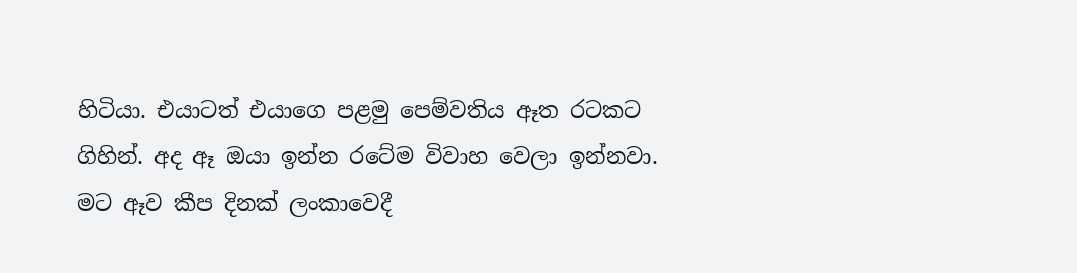හිටියා. එයාටත් එයාගෙ පළමු පෙම්වතිය ඈත රටකට ගිහින්. අද ඈ ඔයා ඉන්න රටේම විවාහ වෙලා ඉන්නවා. මට ඈව කීප දිනක් ලංකාවෙදී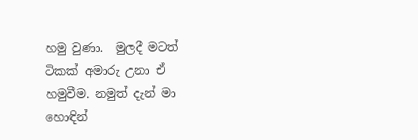හමු වුණා.  මුලදී මටත් ටිකක් අමාරු උනා ඒ හමුවීම. නමුත් දැන් මා හොඳින්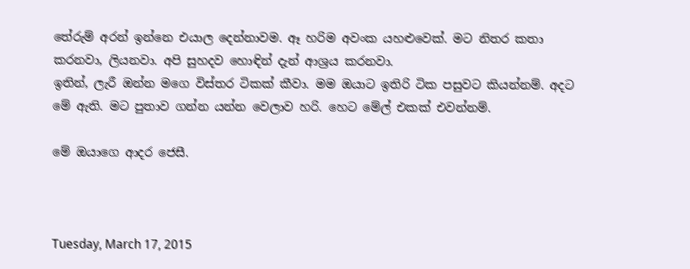තේරුම් අරන් ඉන්නෙ එයාල දෙන්නාවම. ඈ හරිම අවංක යහළුවෙක්. මට නිතර කතා කරනවා, ලියනවා. අපි සුහදව හොඳින් දැන් ආශ්‍රය කරනවා.
ඉතින්, ලැරී ඔන්න මගෙ විස්තර ටිකක් කීවා. මම ඔයාට ඉතිරි ටික පසුවට කියන්නම්. අදට මේ ඇති. මට පුතාව ගන්න යන්න වෙලාව හරි. හෙට මේල් එකක් එවන්නම්.

මේ ඔයාගෙ ආදර ජෙසී.



Tuesday, March 17, 2015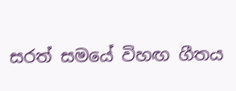සරත් සමයේ විහඟ ගීතය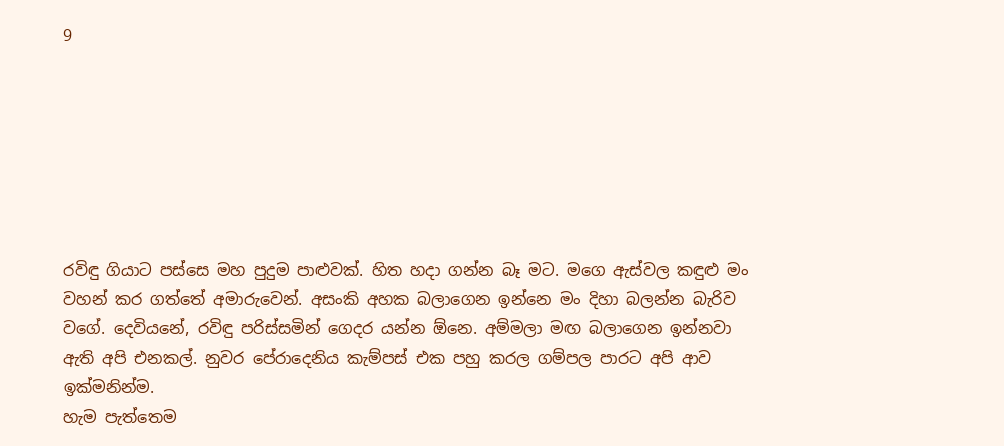9







රවිඳු ගියාට පස්සෙ මහ පුදුම පාළුවක්. හිත හදා ගන්න බෑ මට. මගෙ ඇස්වල කඳුළු මං වහන් කර ගත්තේ අමාරුවෙන්. අසංකි අහක බලාගෙන ඉන්නෙ මං දිහා බලන්න බැරිව වගේ. දෙවියනේ, රවිඳු පරිස්සමින් ගෙදර යන්න ඕනෙ. අම්මලා මඟ බලාගෙන ඉන්නවා ඇති අපි එනකල්. නුවර පේරාදෙනිය කැම්පස් එක පහු කරල ගම්පල පාරට අපි ආව ඉක්මනින්ම.
හැම පැත්තෙම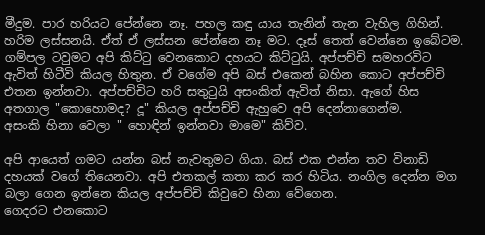මීදුම. පාර හරියට පේන්නෙ නෑ. පහල කඳු යාය තැනින් තැන වැහිල ගිහින්. හරිම ලස්සනයි. ඒත් ඒ ලස්සන පේන්නෙ නෑ මට. දෑස් තෙත් වෙන්නෙ ඉබේටම. ගම්පල ටවුමට අපි කිට්ටු වෙනකොට දහයට කිට්ටුයි. අප්පච්චි සමහරවිට ඇවිත් හිටීවි කියල හිතුන. ඒ වගේම අපි බස් එකෙන් බහින කොට අප්පච්චි එතන ඉන්නවා. අප්පච්චිට හරි සතුටුයි අසංකිත් ඇවිත් නිසා. ඇගේ හිස අතගාල "කොහොමද? දූ" කියල අප්පච්චි ඇහුවෙ අපි දෙන්නාගෙන්ම.
අසංකි හිනා වෙලා " හොඳින් ඉන්නවා මාමෙ" කිව්ව.

අපි ආයෙත් ගමට යන්න බස් නැවතුමට ගියා. බස් එක එන්න තව විනාඩි දහයක් වගේ තියෙනවා. අපි එතකල් කතා කර කර හිටිය. නංගිල දෙන්න මග බලා ගෙන ඉන්නෙ කියල අප්පච්චි කිවුවෙ හිනා වේගෙන.
ගෙදරට එනකොට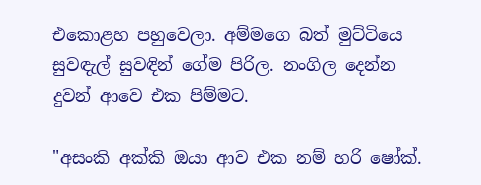එකොළහ පහුවෙලා. අම්මගෙ බත් මුට්ටියෙ සුවඳැල් සුවඳින් ගේම පිරිල. නංගිල දෙන්න දුවන් ආවෙ එක පිම්මට.

"අසංකි අක්කි ඔයා ආව එක නම් හරි ෂෝක්.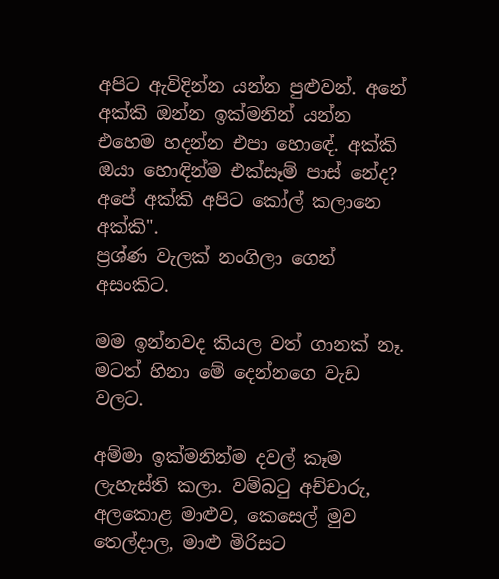අපිට ඇවිදින්න යන්න පුළුවන්. අනේ අක්කි ඔන්න ඉක්මනින් යන්න එහෙම හදන්න එපා හොඳේ. අක්කි ඔයා හොඳින්ම එක්සෑම් පාස් නේද? අපේ අක්කි අපිට කෝල් කලානෙ අක්කි".
ප්‍රශ්ණ වැලක් නංගිලා ගෙන් අසංකිට.

මම ඉන්නවද කියල වත් ගානක් නෑ. මටත් හිනා මේ දෙන්නගෙ වැඩ වලට.

අම්මා ඉක්මනින්ම දවල් කෑම ලැහැස්ති කලා. වම්බටු අච්චාරු, අලකොළ මාළුව, කෙසෙල් මුව තෙල්දාල, මාළු මිරිසට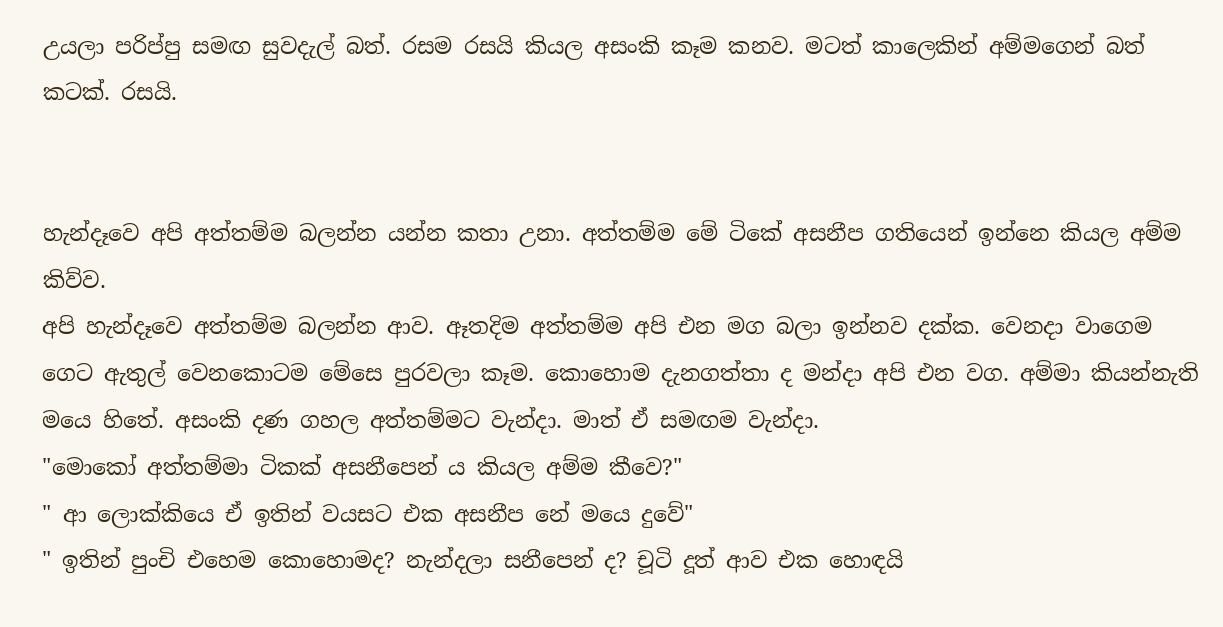උයලා පරිප්පු සමඟ සුවදැල් බත්. රසම රසයි කියල අසංකි කෑම කනව. මටත් කාලෙකින් අම්මගෙන් බත් කටක්. රසයි.


හැන්දෑවෙ අපි අත්තම්ම බලන්න යන්න කතා උනා. අත්තම්ම මේ ටිකේ අසනීප ගතියෙන් ඉන්නෙ කියල අම්ම කිව්ව.
අපි හැන්දෑවෙ අත්තම්ම බලන්න ආව. ඈතදිම අත්තම්ම අපි එන මග බලා ඉන්නව දක්ක. වෙනදා වාගෙම ගෙට ඇතුල් වෙනකොටම මේසෙ පුරවලා කෑම. කොහොම දැනගත්තා ද මන්දා අපි එන වග. අම්මා කියන්නැති මයෙ හිතේ. අසංකි දණ ගහල අත්තම්මට වැන්දා. මාත් ඒ සමඟම වැන්දා.
"මොකෝ අත්තම්මා ටිකක් අසනීපෙන් ය කියල අම්ම කීවෙ?"
" ආ ලොක්කියෙ ඒ ඉතින් වයසට එක අසනීප නේ මයෙ දුවේ"
" ඉතින් පුංචි එහෙම කොහොමද? නැන්දලා සනීපෙන් ද? චූටි දූත් ආව එක හොඳයි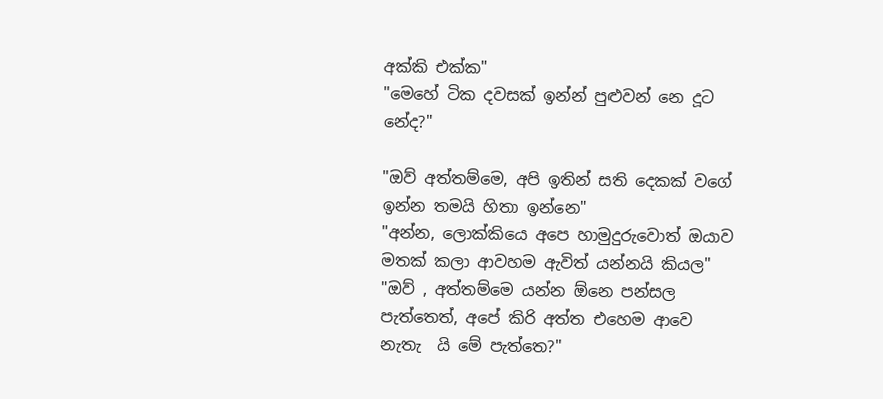අක්කි එක්ක"
"මෙහේ ටික දවසක් ඉන්න් පුළුවන් නෙ දූට නේද?"

"ඔව් අත්තම්මෙ, අපි ඉතින් සති දෙකක් වගේ ඉන්න තමයි හිතා ඉන්නෙ"
"අන්න, ලොක්කියෙ අපෙ හාමුදුරුවොත් ඔයාව මතක් කලා ආවහම ඇවිත් යන්නයි කියල"
"ඔව් , අත්තම්මෙ යන්න ඕනෙ පන්සල පැත්තෙත්, අපේ කිරි අත්ත එහෙම ආවෙ නැතැ  යි මේ පැත්තෙ?"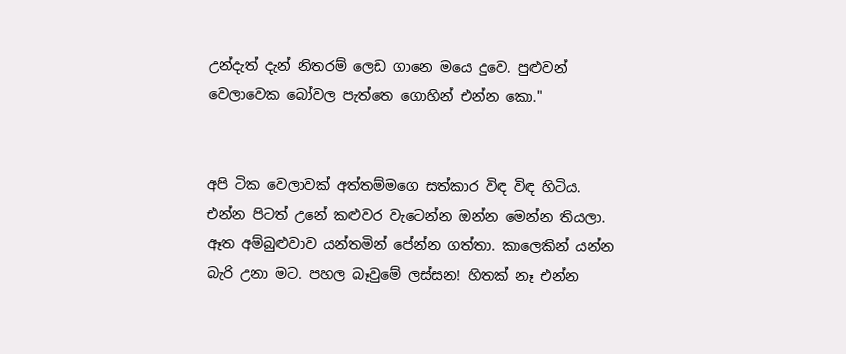උන්දැත් දැන් නිතරම් ලෙඩ ගානෙ මයෙ දුවෙ. පුළුවන් වෙලාවෙක බෝවල පැත්තෙ ගොහින් එන්න කො."


අපි ටික වෙලාවක් අත්තම්මගෙ සත්කාර විඳ විඳ හිටිය. එන්න පිටත් උනේ කළුවර වැටෙන්න ඔන්න මෙන්න තියලා. ඈත අම්බුළුවාව යන්තමින් පේන්න ගත්තා. කාලෙකින් යන්න බැරි උනා මට. පහල බෑවුමේ ලස්සන! හිතක් නෑ එන්න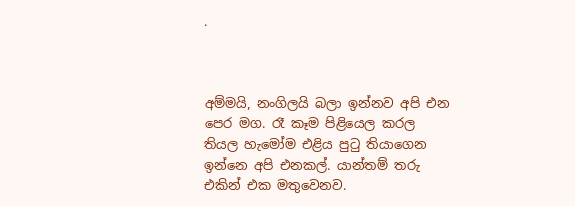.



අම්මයි, නංගිලයි බලා ඉන්නව අපි එන පෙර මග. රෑ කෑම පිළියෙල කරල තියල හැමෝම එළිය පුටු තියාගෙන ඉන්නෙ අපි එනකල්. යාන්තම් තරු එකින් එක මතුවෙනව.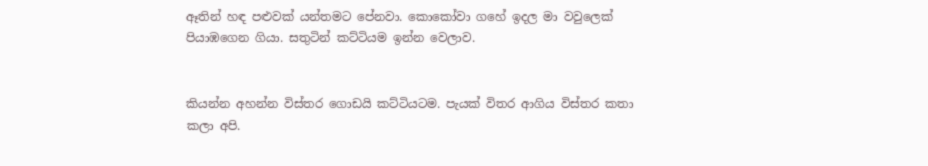ඈතින් හඳ පළුවක් යන්තමට පේනවා. කොකෝවා ගහේ ඉදල මා වවුලෙක් පියාඹගෙන ගියා. සතුටින් කට්ටියම ඉන්න වෙලාව.


කියන්න අහන්න විස්තර ගොඩයි කට්ටියටම. පැයක් විතර ආගිය විස්තර කතා කලා අපි.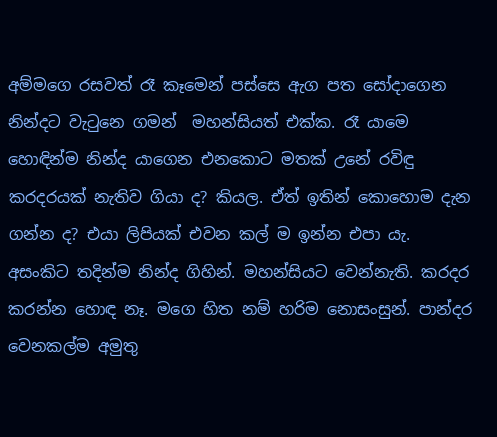අම්මගෙ රසවත් රෑ කෑමෙන් පස්සෙ ඇග පත සෝදාගෙන නින්දට වැටුනෙ ගමන්  මහන්සියත් එක්ක. රෑ යාමෙ හොඳින්ම නින්ද යාගෙන එනකොට මතක් උනේ රවිඳු කරදරයක් නැතිව ගියා ද? කියල. ඒත් ඉතින් කොහොම දැන ගන්න ද? එයා ලිපියක් එවන කල් ම ඉන්න එපා යැ. අසංකිට තදින්ම නින්ද ගිහින්. මහන්සියට වෙන්නැති. කරදර කරන්න හොඳ නෑ. මගෙ හිත නම් හරිම නොසංසුන්. පාන්දර වෙනකල්ම අමුතු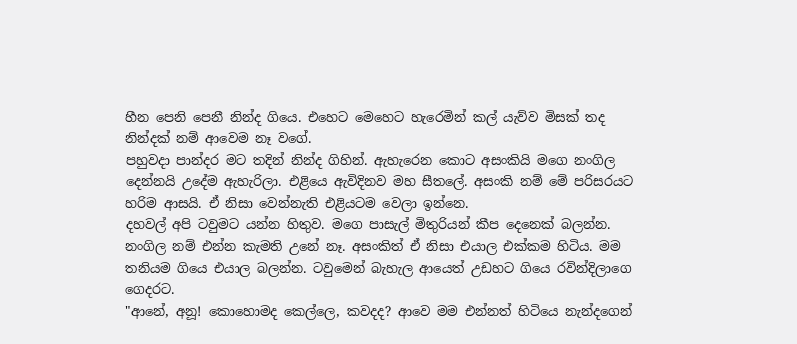හීන පෙනි පෙනී නින්ද ගියෙ. එහෙට මෙහෙට හැරෙමින් කල් යැව්ව මිසක් තද නින්දක් නම් ආවෙම නෑ වගේ.
පහුවදා පාන්දර මට තදින් නින්ද ගිහින්. ඇහැරෙන කොට අසංකියි මගෙ නංගිල දෙන්නයි උදේම ඇහැරිලා. එළියෙ ඇවිදිනව මහ සීතලේ. අසංකි නම් මේ පරිසරයට හරිම ආසයි. ඒ නිසා වෙන්නැති එළියටම වෙලා ඉන්නෙ.
දහවල් අපි ටවුමට යන්න හිතුව. මගෙ පාසැල් මිතුරියන් කීප දෙනෙක් බලන්න. නංගිල නම් එන්න කැමති උනේ නෑ. අසංකිත් ඒ නිසා එයාල එක්කම හිටිය. මම තනියම ගියෙ එයාල බලන්න. ටවුමෙන් බැහැල ආයෙත් උඩහට ගියෙ රවින්දිලාගෙ ගෙදරට.
"ආනේ, අනූ! කොහොමද කෙල්ලෙ, කවදද? ආවෙ මම එන්නත් හිටියෙ නැන්දගෙන්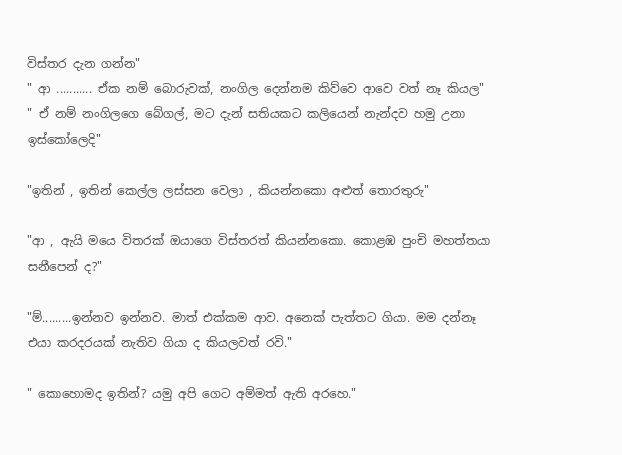විස්තර දැන ගන්න"
" ආ ........... ඒක නම් බොරුවක්, නංගිල දෙන්නම කිව්වෙ ආවෙ වත් නෑ කියල"
" ඒ නම් නංගිලගෙ බේගල්, මට දැන් සතියකට කලියෙන් නැන්දව හමු උනා ඉස්කෝලෙදි"

"ඉතින් , ඉතින් කෙල්ල ලස්සන වෙලා , කියන්නකො අළුත් තොරතුරු"

"ආ , ඇයි මයෙ විතරක් ඔයාගෙ විස්තරත් කියන්නකො. කොළඹ පුංචි මහත්තයා සනීපෙන් ද?"

"ම්.........ඉන්නව ඉන්නව. මාත් එක්කම ආව. අනෙක් පැත්තට ගියා. මම දන්නෑ එයා කරදරයක් නැතිව ගියා ද කියලවත් රවි."

" කොහොමද ඉතින්? යමු අපි ගෙට අම්මත් ඇති අරහෙ."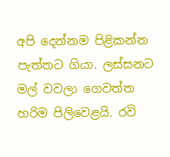අපි දෙන්නම පිළිකන්න පැත්තට ගියා. ලස්සනට මල් වවලා ගෙවත්ත හරිම පිලිවෙළයි. රවි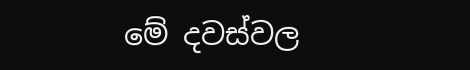මේ දවස්වල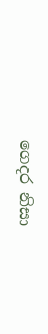ගෙදර නිසා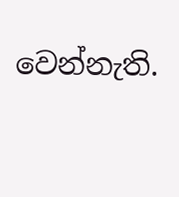වෙන්නැති.